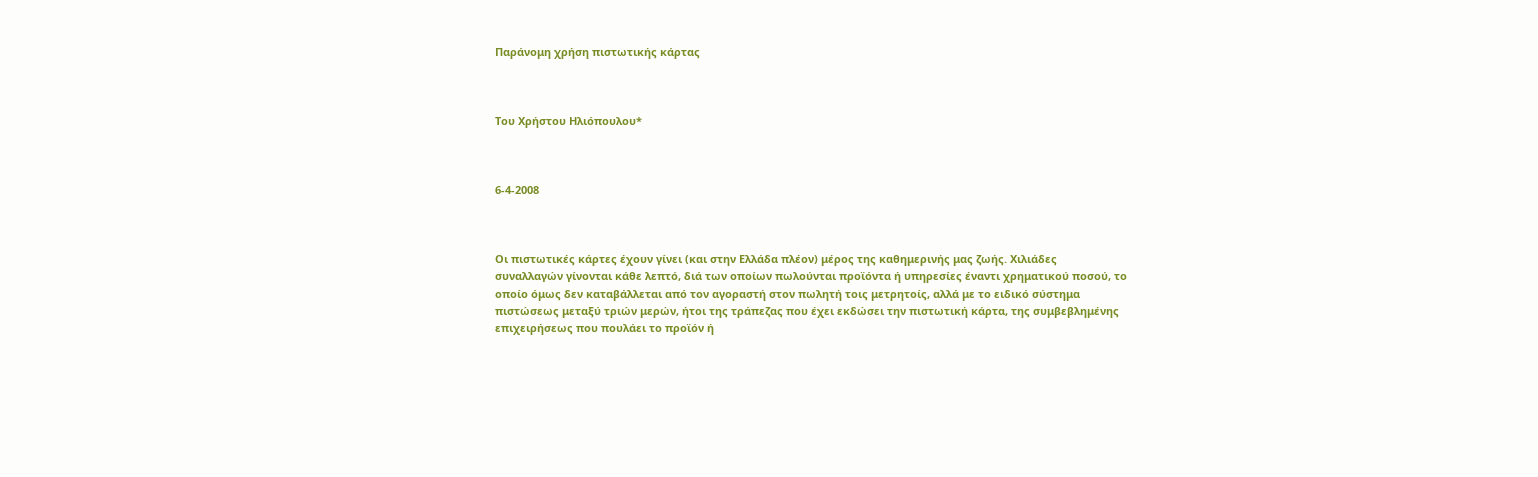Παράνομη χρήση πιστωτικής κάρτας



Του Χρήστου Ηλιόπουλου*



6-4-2008



Οι πιστωτικές κάρτες έχουν γίνει (και στην Ελλάδα πλέον) μέρος της καθημερινής μας ζωής. Χιλιάδες συναλλαγών γίνονται κάθε λεπτό, διά των οποίων πωλούνται προϊόντα ή υπηρεσίες έναντι χρηματικού ποσού, το οποίο όμως δεν καταβάλλεται από τον αγοραστή στον πωλητή τοις μετρητοίς, αλλά με το ειδικό σύστημα πιστώσεως μεταξύ τριών μερών, ήτοι της τράπεζας που έχει εκδώσει την πιστωτική κάρτα, της συμβεβλημένης επιχειρήσεως που πουλάει το προϊόν ή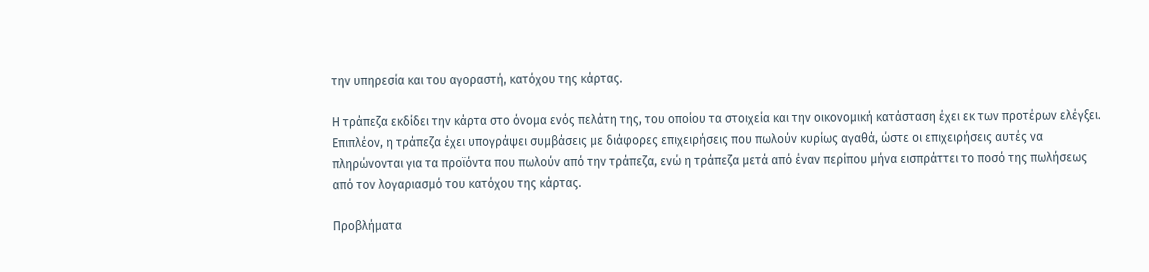την υπηρεσία και του αγοραστή, κατόχου της κάρτας.

Η τράπεζα εκδίδει την κάρτα στο όνομα ενός πελάτη της, του οποίου τα στοιχεία και την οικονομική κατάσταση έχει εκ των προτέρων ελέγξει. Επιπλέον, η τράπεζα έχει υπογράψει συμβάσεις με διάφορες επιχειρήσεις που πωλούν κυρίως αγαθά, ώστε οι επιχειρήσεις αυτές να πληρώνονται για τα προϊόντα που πωλούν από την τράπεζα, ενώ η τράπεζα μετά από έναν περίπου μήνα εισπράττει το ποσό της πωλήσεως από τον λογαριασμό του κατόχου της κάρτας.

Προβλήματα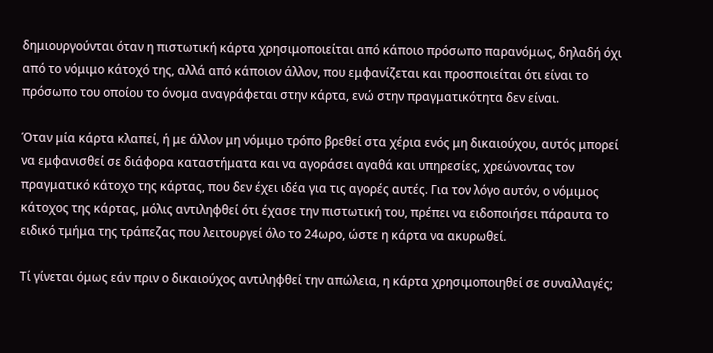δημιουργούνται όταν η πιστωτική κάρτα χρησιμοποιείται από κάποιο πρόσωπο παρανόμως, δηλαδή όχι από το νόμιμο κάτοχό της, αλλά από κάποιον άλλον, που εμφανίζεται και προσποιείται ότι είναι το πρόσωπο του οποίου το όνομα αναγράφεται στην κάρτα, ενώ στην πραγματικότητα δεν είναι.

Όταν μία κάρτα κλαπεί, ή με άλλον μη νόμιμο τρόπο βρεθεί στα χέρια ενός μη δικαιούχου, αυτός μπορεί να εμφανισθεί σε διάφορα καταστήματα και να αγοράσει αγαθά και υπηρεσίες, χρεώνοντας τον πραγματικό κάτοχο της κάρτας, που δεν έχει ιδέα για τις αγορές αυτές. Για τον λόγο αυτόν, ο νόμιμος κάτοχος της κάρτας, μόλις αντιληφθεί ότι έχασε την πιστωτική του, πρέπει να ειδοποιήσει πάραυτα το ειδικό τμήμα της τράπεζας που λειτουργεί όλο το 24ωρο, ώστε η κάρτα να ακυρωθεί.

Τί γίνεται όμως εάν πριν ο δικαιούχος αντιληφθεί την απώλεια, η κάρτα χρησιμοποιηθεί σε συναλλαγές;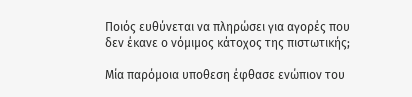Ποιός ευθύνεται να πληρώσει για αγορές που δεν έκανε ο νόμιμος κάτοχος της πιστωτικής;

Μία παρόμοια υποθεση έφθασε ενώπιον του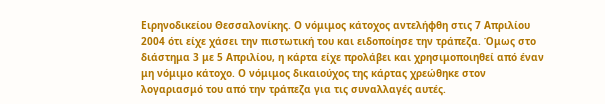Ειρηνοδικείου Θεσσαλονίκης. Ο νόμιμος κάτοχος αντελήφθη στις 7 Απριλίου 2004 ότι είχε χάσει την πιστωτική του και ειδοποίησε την τράπεζα. Όμως στο διάστημα 3 με 5 Απριλίου, η κάρτα είχε προλάβει και χρησιμοποιηθεί από έναν μη νόμιμο κάτοχο. Ο νόμιμος δικαιούχος της κάρτας χρεώθηκε στον λογαριασμό του από την τράπεζα για τις συναλλαγές αυτές.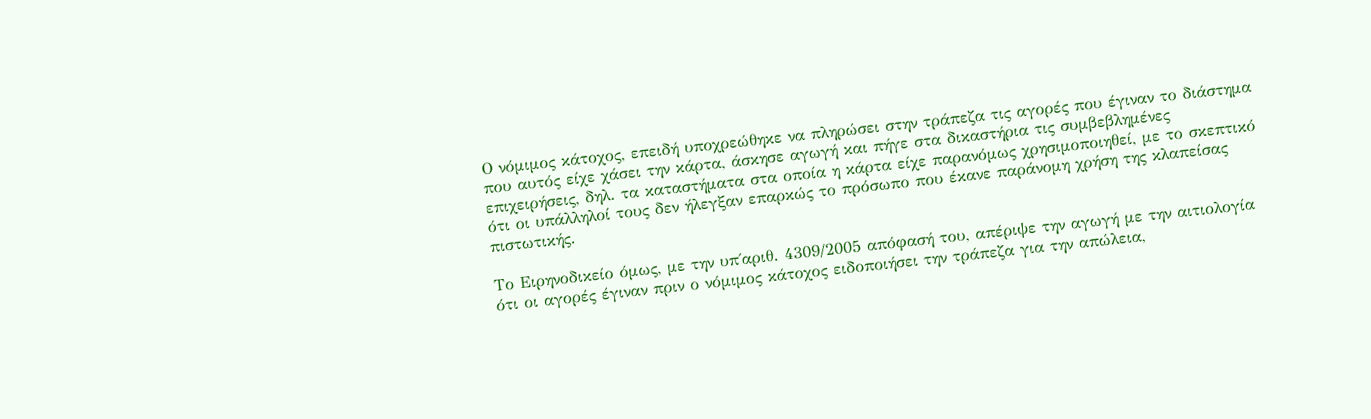Ο νόμιμος κάτοχος, επειδή υποχρεώθηκε να πληρώσει στην τράπεζα τις αγορές που έγιναν το διάστημα που αυτός είχε χάσει την κάρτα, άσκησε αγωγή και πήγε στα δικαστήρια τις συμβεβλημένες επιχειρήσεις, δηλ. τα καταστήματα στα οποία η κάρτα είχε παρανόμως χρησιμοποιηθεί, με το σκεπτικό ότι οι υπάλληλοί τους δεν ήλεγξαν επαρκώς το πρόσωπο που έκανε παράνομη χρήση της κλαπείσας πιστωτικής.

Το Ειρηνοδικείο όμως, με την υπ΄αριθ. 4309/2005 απόφασή του, απέριψε την αγωγή με την αιτιολογία ότι οι αγορές έγιναν πριν ο νόμιμος κάτοχος ειδοποιήσει την τράπεζα για την απώλεια,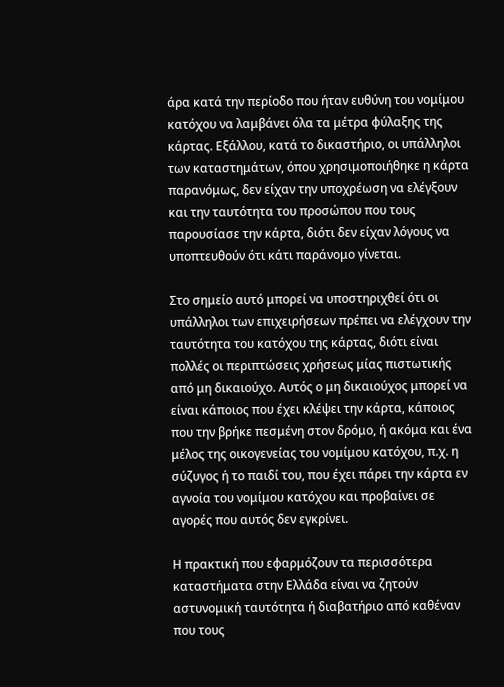άρα κατά την περίοδο που ήταν ευθύνη του νομίμου κατόχου να λαμβάνει όλα τα μέτρα φύλαξης της κάρτας. Εξάλλου, κατά το δικαστήριο, οι υπάλληλοι των καταστημάτων, όπου χρησιμοποιήθηκε η κάρτα παρανόμως, δεν είχαν την υποχρέωση να ελέγξουν και την ταυτότητα του προσώπου που τους παρουσίασε την κάρτα, διότι δεν είχαν λόγους να υποπτευθούν ότι κάτι παράνομο γίνεται.

Στο σημείο αυτό μπορεί να υποστηριχθεί ότι οι υπάλληλοι των επιχειρήσεων πρέπει να ελέγχουν την ταυτότητα του κατόχου της κάρτας, διότι είναι πολλές οι περιπτώσεις χρήσεως μίας πιστωτικής από μη δικαιούχο. Αυτός ο μη δικαιούχος μπορεί να είναι κάποιος που έχει κλέψει την κάρτα, κάποιος που την βρήκε πεσμένη στον δρόμο, ή ακόμα και ένα μέλος της οικογενείας του νομίμου κατόχου, π.χ. η σύζυγος ή το παιδί του, που έχει πάρει την κάρτα εν αγνοία του νομίμου κατόχου και προβαίνει σε αγορές που αυτός δεν εγκρίνει.

Η πρακτική που εφαρμόζουν τα περισσότερα καταστήματα στην Ελλάδα είναι να ζητούν αστυνομική ταυτότητα ή διαβατήριο από καθέναν που τους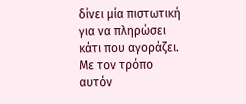δίνει μία πιστωτική για να πληρώσει κάτι που αγοράζει. Με τον τρόπο αυτόν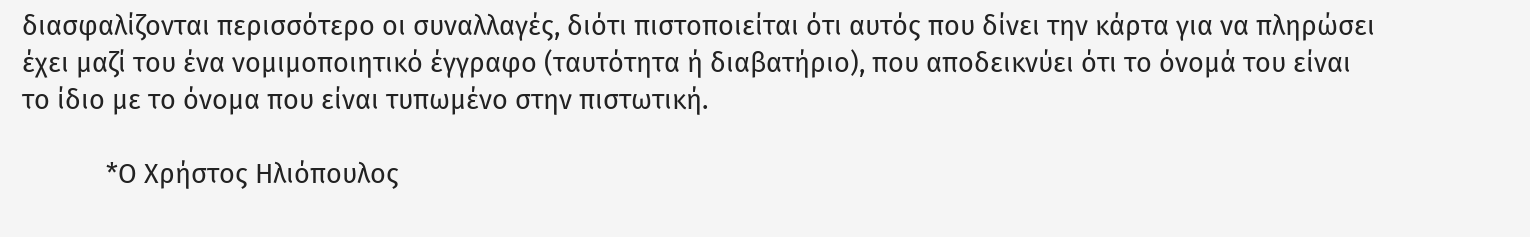διασφαλίζονται περισσότερο οι συναλλαγές, διότι πιστοποιείται ότι αυτός που δίνει την κάρτα για να πληρώσει έχει μαζί του ένα νομιμοποιητικό έγγραφο (ταυτότητα ή διαβατήριο), που αποδεικνύει ότι το όνομά του είναι το ίδιο με το όνομα που είναι τυπωμένο στην πιστωτική.

            *Ο Χρήστος Ηλιόπουλος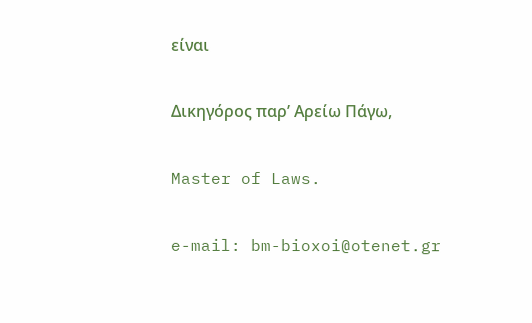είναι

Δικηγόρος παρ’ Αρείω Πάγω,

Master of Laws.

e-mail: bm-bioxoi@otenet.gr